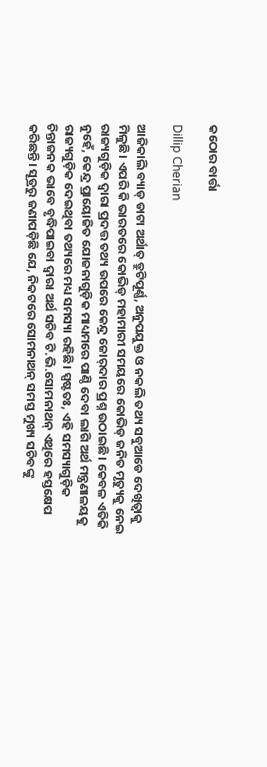କଠୋର ବାର୍ତ୍ତା

Dillip Cherian

ଆଜିକାଲି ବ୍ୟାଡ୍‌ ଡାଟା ଅର୍ଥାତ୍‌ ତ୍ରୁଟିପୂର୍ଣ୍ଣ, ଅନୁପଯୁକ୍ତ ଓ ନକଲି ତଥ୍ୟ ସବୁଆଡେ ଦେଖିତ୍ବାକୁ ମିଳୁଛି। ଏପରି କି ଭାରତରେ କୋଭିଡ୍‌ ମହାମାରୀ ସମୟରେ କୋଭିଡ୍‌ ଜନିତ ମୃତ୍ୟୁକୁ ନେଇ ରାଜ୍ୟଗୁଡ଼ିକ ଦ୍ୱାରା ପ୍ରଦତ୍ତ ତଥ୍ୟ ଉପରେ କେନ୍ଦ୍ର ଜୋର୍‌ଦାର ପ୍ରଶ୍ନ ଉଠାଇଛି। କେବଳ ଏତିକି ନୁହେଁ, କେନ୍ଦ୍ର ପ୍ରାୟୋଜିତ ଯୋଜନାଗୁଡ଼ିକ ମାଧ୍ୟମରେ ପାଣ୍ଠି ଦେବା ଲାଗି ଅର୍ଥ ମନ୍ତ୍ରଣାଳୟକୁ ରାଜ୍ୟଗୁଡ଼ିକ ଦେଇଥିବା ତଥ୍ୟରେ ମଧ୍ୟ ସମସ୍ୟା ରହିଛି। ସ୍ପଷ୍ଟତଃ, ଏହି ସମସ୍ୟାଗୁଡ଼ିକ ଚିନ୍ତାଜନକ ଭାବେ ବୃଦ୍ଧିପାଇବା ଦ୍ୱାରା ଅର୍ଥ ସଚିବ ଟି.ଭି.ସୋମନାଥନ୍‌ ଏଥିରେ ହସ୍ତକ୍ଷେପ କରିଛନ୍ତି। ସୂତ୍ରରୁ ଜଣାପଡ଼ିଛି ଯେ, ନିକଟରେ ସୋମନାଥନ୍‌ ସମସ୍ତ ମୁଖ୍ୟ ସଚିବଙ୍କୁ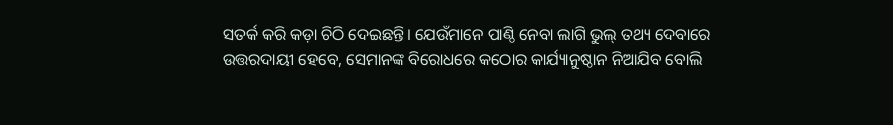ସତର୍କ କରି କଡ଼ା ଚିଠି ଦେଇଛନ୍ତି। ଯେଉଁମାନେ ପାଣ୍ଠି ନେବା ଲାଗି ଭୁଲ୍‌ ତଥ୍ୟ ଦେବାରେ ଉତ୍ତରଦାୟୀ ହେବେ, ସେମାନଙ୍କ ବିରୋଧରେ କଠୋର କାର୍ଯ୍ୟାନୁଷ୍ଠାନ ନିଆଯିବ ବୋଲି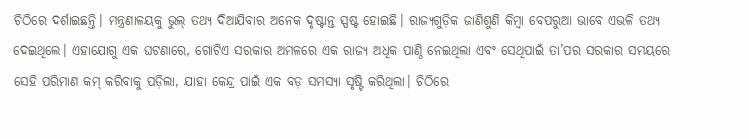ଚିଠିରେ ଦର୍ଶାଇଛନ୍ତି। ମନ୍ତ୍ରଣାଳୟକୁ ଭୁଲ୍‌ ତଥ୍ୟ ଦିଆଯିବାର ଅନେକ ଦୃଷ୍ଟାନ୍ତ ସ୍ପଷ୍ଟ ହୋଇଛି। ରାଜ୍ୟଗୁଡ଼ିକ ଜାଣିଶୁଣି କିମ୍ବା ବେପରୁଆ ଭାବେ ଏଭଳି ତଥ୍ୟ ଦେଇଥିଲେ। ଏହାଯୋଗୁ ଏକ ଘଟଣାରେ, ଗୋଟିଏ ସରକାର ଅମଳରେ ଏକ ରାଜ୍ୟ ଅଧିକ ପାଣ୍ଠି ନେଇଥିଲା ଏବଂ ସେଥିପାଇଁ ତା’ପର ସରକାର ସମୟରେ ସେହି ପରିମାଣ କମ୍‌ କରିବାକୁ ପଡ଼ିଲା, ଯାହା କେନ୍ଦ୍ର ପାଇଁ ଏକ ବଡ଼ ସମସ୍ୟା ସୃଷ୍ଟି କରିଥିଲା। ଚିଠିରେ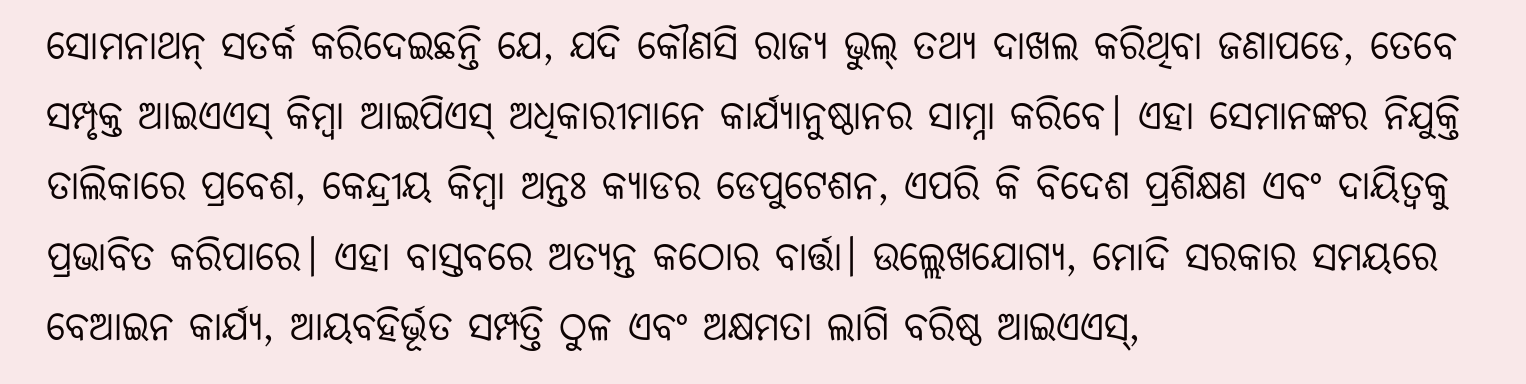ସୋମନାଥନ୍‌ ସତର୍କ କରିଦେଇଛନ୍ତି ଯେ, ଯଦି କୌଣସି ରାଜ୍ୟ ଭୁଲ୍‌ ତଥ୍ୟ ଦାଖଲ କରିଥିବା ଜଣାପଡେ, ତେବେ ସମ୍ପୃକ୍ତ ଆଇଏଏସ୍‌ କିମ୍ବା ଆଇପିଏସ୍‌ ଅଧିକାରୀମାନେ କାର୍ଯ୍ୟାନୁଷ୍ଠାନର ସାମ୍ନା କରିବେ। ଏହା ସେମାନଙ୍କର ନିଯୁକ୍ତି ତାଲିକାରେ ପ୍ରବେଶ, କେନ୍ଦ୍ରୀୟ କିମ୍ବା ଅନ୍ତଃ କ୍ୟାଡର ଡେପୁଟେଶନ, ଏପରି କି ବିଦେଶ ପ୍ରଶିକ୍ଷଣ ଏବଂ ଦାୟିତ୍ୱକୁ ପ୍ରଭାବିତ କରିପାରେ। ଏହା ବାସ୍ତବରେ ଅତ୍ୟନ୍ତ କଠୋର ବାର୍ତ୍ତା। ଉଲ୍ଲେଖଯୋଗ୍ୟ, ମୋଦି ସରକାର ସମୟରେ ବେଆଇନ କାର୍ଯ୍ୟ, ଆୟବହିର୍ଭୂତ ସମ୍ପତ୍ତି ଠୁଳ ଏବଂ ଅକ୍ଷମତା ଲାଗି ବରିଷ୍ଠ ଆଇଏଏସ୍‌,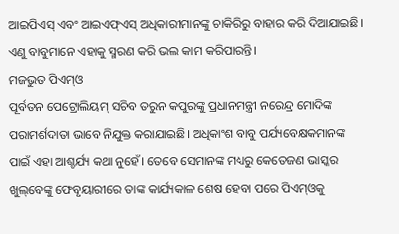ଆଇପିଏସ୍‌ ଏବଂ ଆଇଏଫ୍‌ଏସ୍‌ ଅଧିକାରୀମାନଙ୍କୁ ଚାକିରିରୁ ବାହାର କରି ଦିଆଯାଇଛି। ଏଣୁ ବାବୁମାନେ ଏହାକୁ ସ୍ମରଣ କରି ଭଲ କାମ କରିପାରନ୍ତି।
ମଜଭୁତ ପିଏମ୍‌ଓ
ପୂର୍ବତନ ପେଟ୍ରୋଲିୟମ୍‌ ସଚିବ ତରୁନ କପୁରଙ୍କୁ ପ୍ରଧାନମନ୍ତ୍ରୀ ନରେନ୍ଦ୍ର ମୋଦିଙ୍କ ପରାମର୍ଶଦାତା ଭାବେ ନିଯୁକ୍ତ କରାଯାଇଛି। ଅଧିକାଂଶ ବାବୁ ପର୍ଯ୍ୟବେକ୍ଷକମାନଙ୍କ ପାଇଁ ଏହା ଆଶ୍ଚର୍ଯ୍ୟ କଥା ନୁହେଁ। ତେବେ ସେମାନଙ୍କ ମଧ୍ୟରୁ କେତେଜଣ ଭାସ୍କର ଖୁଲ୍‌ବେଙ୍କୁ ଫେବୃୟାରୀରେ ତାଙ୍କ କାର୍ଯ୍ୟକାଳ ଶେଷ ହେବା ପରେ ପିଏମ୍‌ଓକୁ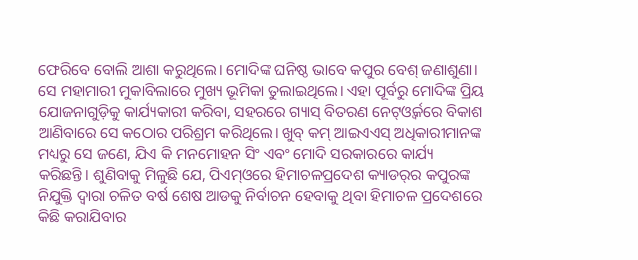ଫେରିବେ ବୋଲି ଆଶା କରୁଥିଲେ। ମୋଦିଙ୍କ ଘନିଷ୍ଠ ଭାବେ କପୁର ବେଶ୍‌ ଜଣାଶୁଣା। ସେ ମହାମାରୀ ମୁକାବିଲାରେ ମୁଖ୍ୟ ଭୂମିକା ତୁଲାଇଥିଲେ। ଏହା ପୂର୍ବରୁ ମୋଦିଙ୍କ ପ୍ରିୟ ଯୋଜନାଗୁଡ଼ିକୁ କାର୍ଯ୍ୟକାରୀ କରିବା, ସହରରେ ଗ୍ୟାସ୍‌ ବିତରଣ ନେଟ୍‌ଓ୍ବର୍କରେ ବିକାଶ ଆଣିବାରେ ସେ କଠୋର ପରିଶ୍ରମ କରିଥିଲେ। ଖୁବ୍‌ କମ୍‌ ଆଇଏଏସ୍‌ ଅଧିକାରୀମାନଙ୍କ ମଧ୍ୟରୁ ସେ ଜଣେ, ଯିଏ କି ମନମୋହନ ସିଂ ଏବଂ ମୋଦି ସରକାରରେ କାର୍ଯ୍ୟ କରିଛନ୍ତି। ଶୁଣିବାକୁ ମିଳୁଛି ଯେ, ପିଏମ୍‌ଓରେ ହିମାଚଳପ୍ରଦେଶ କ୍ୟାଡର୍‌ର କପୁରଙ୍କ ନିଯୁକ୍ତି ଦ୍ୱାରା ଚଳିତ ବର୍ଷ ଶେଷ ଆଡକୁ ନିର୍ବାଚନ ହେବାକୁ ଥିବା ହିମାଚଳ ପ୍ରଦେଶରେ କିଛି କରାଯିବାର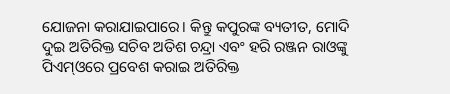ଯୋଜନା କରାଯାଇପାରେ। କିନ୍ତୁ କପୁରଙ୍କ ବ୍ୟତୀତ, ମୋଦି ଦୁଇ ଅତିରିକ୍ତ ସଚିବ ଅତିଶ ଚନ୍ଦ୍ରା ଏବଂ ହରି ରଞ୍ଜନ ରାଓଙ୍କୁ ପିଏମ୍‌ଓରେ ପ୍ରବେଶ କରାଇ ଅତିରିକ୍ତ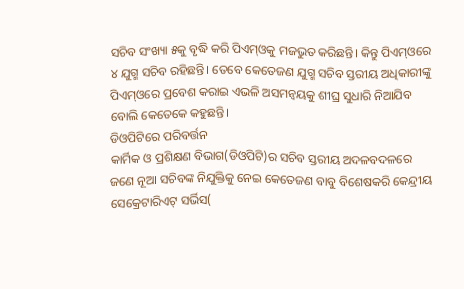ସଚିବ ସଂଖ୍ୟା ୫କୁ ବୃଦ୍ଧି କରି ପିଏମ୍‌ଓକୁ ମଜଭୁତ କରିଛନ୍ତି। କିନ୍ତୁ ପିଏମ୍‌ଓରେ ୪ ଯୁଗ୍ମ ସଚିବ ରହିଛନ୍ତି। ତେବେ କେତେଜଣ ଯୁଗ୍ମ ସଚିବ ସ୍ତରୀୟ ଅଧିକାରୀଙ୍କୁ ପିଏମ୍‌ଓରେ ପ୍ରବେଶ କରାଇ ଏଭଳି ଅସମନ୍ବୟକୁ ଶୀଘ୍ର ସୁଧାରି ନିଆଯିବ ବୋଲି କେତେକେ କହୁଛନ୍ତି।
ଡିଓପିଟିରେ ପରିବର୍ତ୍ତନ
କାର୍ମିକ ଓ ପ୍ରଶିକ୍ଷଣ ବିଭାଗ(ଡିଓପିଟି)ର ସଚିବ ସ୍ତରୀୟ ଅଦଳବଦଳରେ ଜଣେ ନୂଆ ସଚିବଙ୍କ ନିଯୁକ୍ତିକୁ ନେଇ କେତେଜଣ ବାବୁ ବିଶେଷକରି କେନ୍ଦ୍ରୀୟ ସେକ୍ରେଟାରିଏଟ୍‌ ସର୍ଭିସ(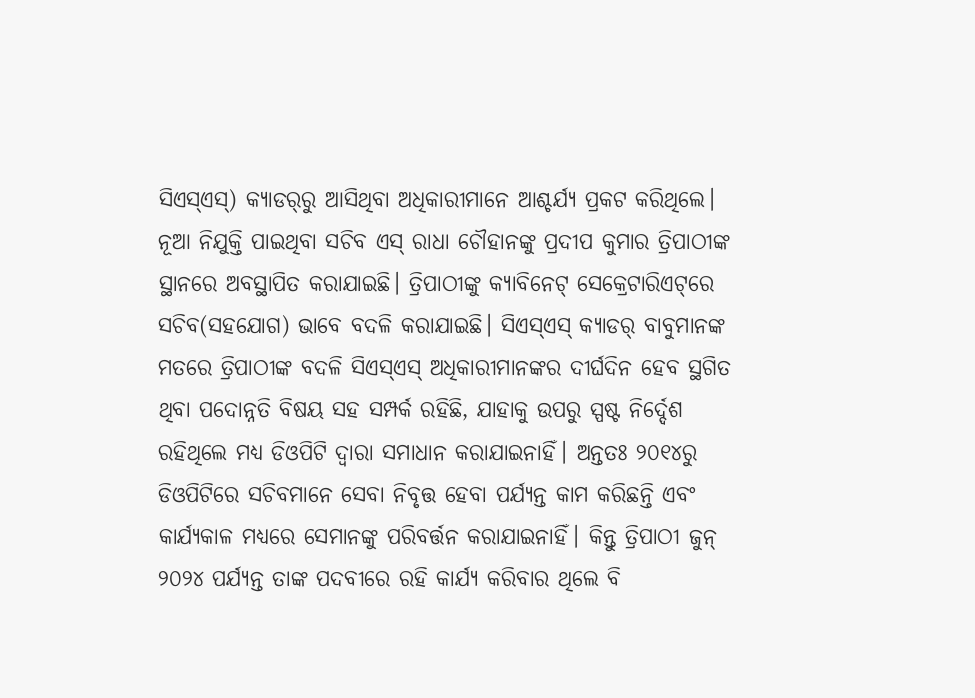ସିଏସ୍‌ଏସ୍‌) କ୍ୟାଡର୍‌ରୁ ଆସିଥିବା ଅଧିକାରୀମାନେ ଆଶ୍ଚର୍ଯ୍ୟ ପ୍ରକଟ କରିଥିଲେ। ନୂଆ ନିଯୁକ୍ତି ପାଇଥିବା ସଚିବ ଏସ୍‌ ରାଧା ଚୌହାନଙ୍କୁ ପ୍ରଦୀପ କୁମାର ତ୍ରିପାଠୀଙ୍କ ସ୍ଥାନରେ ଅବସ୍ଥାପିତ କରାଯାଇଛି। ତ୍ରିପାଠୀଙ୍କୁ କ୍ୟାବିନେଟ୍‌ ସେକ୍ରେଟାରିଏଟ୍‌ରେ ସଚିବ(ସହଯୋଗ) ଭାବେ ବଦଳି କରାଯାଇଛି। ସିଏସ୍‌ଏସ୍‌ କ୍ୟାଡର୍‌ ବାବୁମାନଙ୍କ ମତରେ ତ୍ରିପାଠୀଙ୍କ ବଦଳି ସିଏସ୍‌ଏସ୍‌ ଅଧିକାରୀମାନଙ୍କର ଦୀର୍ଘଦିନ ହେବ ସ୍ଥଗିତ ଥିବା ପଦୋନ୍ନତି ବିଷୟ ସହ ସମ୍ପର୍କ ରହିଛି, ଯାହାକୁ ଉପରୁ ସ୍ପଷ୍ଟ ନିର୍ଦ୍ଦେଶ ରହିଥିଲେ ମଧ୍ୟ ଡିଓପିଟି ଦ୍ୱାରା ସମାଧାନ କରାଯାଇନାହିଁ। ଅନ୍ତତଃ ୨୦୧୪ରୁ ଡିଓପିଟିରେ ସଚିବମାନେ ସେବା ନିବୃତ୍ତ ହେବା ପର୍ଯ୍ୟନ୍ତ କାମ କରିଛନ୍ତି ଏବଂ କାର୍ଯ୍ୟକାଳ ମଧ୍ୟରେ ସେମାନଙ୍କୁ ପରିବର୍ତ୍ତନ କରାଯାଇନାହିଁ। କିନ୍ତୁ ତ୍ରିପାଠୀ ଜୁନ୍‌ ୨୦୨୪ ପର୍ଯ୍ୟନ୍ତ ତାଙ୍କ ପଦବୀରେ ରହି କାର୍ଯ୍ୟ କରିବାର ଥିଲେ ବି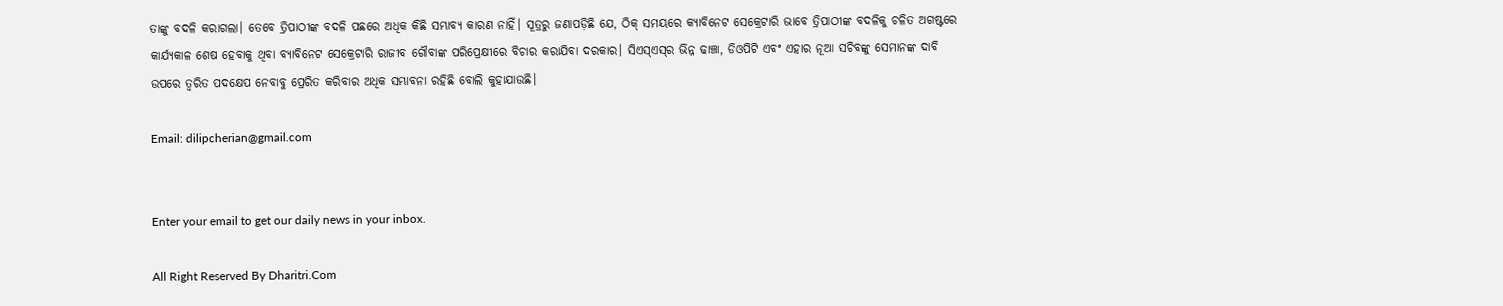ତାଙ୍କୁ ବଦଳି କରାଗଲା। ତେବେ ତ୍ରିପାଠୀଙ୍କ ବଦଳି ପଛରେ ଅଧିକ କିଛି ସମ୍ଭାବ୍ୟ କାରଣ ନାହିଁ। ସୂତ୍ରରୁ ଜଣାପଡ଼ିଛି ଯେ, ଠିକ୍‌ ସମୟରେ କ୍ୟାବିନେଟ ସେକ୍ରେଟାରି ଭାବେ ତ୍ରିପାଠୀଙ୍କ ବଦଳିକୁ ଚଳିତ ଅଗଷ୍ଟରେ କାର୍ଯ୍ୟକାଳ ଶେଷ ହେବାକୁ ଥିବା ବ୍ୟାବିନେଟ ସେକ୍ରେଟାରି ରାଜୀବ ଗୌବାଙ୍କ ପରିପ୍ରେକ୍ଷୀରେ ବିଚାର କରାଯିବା ଦରକାର। ସିଏସ୍‌ଏସ୍‌ର ଭିନ୍ନ ଢାଞ୍ଚା, ଡିଓପିଟି ଏବଂ ଏହାର ନୂଆ ସଚିବଙ୍କୁ ସେମାନଙ୍କ ଦାବି ଉପରେ ତ୍ୱରିତ ପଦକ୍ଷେପ ନେବାବୁ ପ୍ରେରିତ କରିବାର ଅଧିକ ସମ୍ଭାବନା ରହିଛି ବୋଲି କୁହାଯାଉଛି।

Email: dilipcherian@gmail.com


Enter your email to get our daily news in your inbox.

All Right Reserved By Dharitri.Com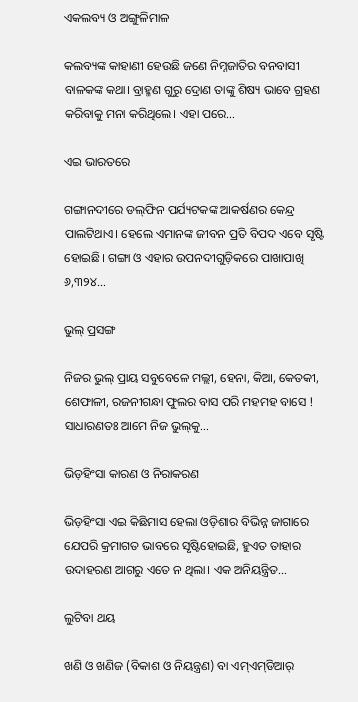ଏକଲବ୍ୟ ଓ ଅଙ୍ଗୁଳିମାଳ

କଲବ୍ୟଙ୍କ କାହାଣୀ ହେଉଛି ଜଣେ ନିମ୍ନଜାତିର ବନବାସୀ ବାଳକଙ୍କ କଥା। ବ୍ରାହ୍ମଣ ଗୁରୁ ଦ୍ରୋଣ ତାଙ୍କୁ ଶିଷ୍ୟ ଭାବେ ଗ୍ରହଣ କରିବାକୁ ମନା କରିଥିଲେ। ଏହା ପରେ…

ଏଇ ଭାରତରେ

ଗଙ୍ଗାନଦୀରେ ଡଲ୍‌ଫିନ ପର୍ଯ୍ୟଟକଙ୍କ ଆକର୍ଷଣର କେନ୍ଦ୍ର ପାଲଟିଥାଏ। ହେଲେ ଏମାନଙ୍କ ଜୀବନ ପ୍ରତି ବିପଦ ଏବେ ସୃଷ୍ଟି ହୋଇଛି। ଗଙ୍ଗା ଓ ଏହାର ଉପନଦୀଗୁଡ଼ିକରେ ପାଖାପାଖି ୬,୩୨୪…

ଭୁଲ୍‌ ପ୍ରସଙ୍ଗ

ନିଜର ଭୁଲ୍‌ ପ୍ରାୟ ସବୁବେଳେ ମଲ୍ଲୀ, ହେନା, କିଆ, କେତକୀ, ଶେଫାଳୀ, ରଜନୀଗନ୍ଧା ଫୁଲର ବାସ ପରି ମହମହ ବାସେ ! ସାଧାରଣତଃ ଆମେ ନିଜ ଭୁଲ୍‌କୁ…

ଭିଡ଼ହିଂସା କାରଣ ଓ ନିରାକରଣ

ଭିଡ଼ହିଂସା ଏଇ କିଛିମାସ ହେଲା ଓଡ଼ିଶାର ବିଭିନ୍ନ ଜାଗାରେ ଯେପରି କ୍ରମାଗତ ଭାବରେ ସୃଷ୍ଟିହୋଇଛି, ହୁଏତ ତାହାର ଉଦାହରଣ ଆଗରୁ ଏତେ ନ ଥିଲା। ଏକ ଅନିୟନ୍ତ୍ରିତ…

ଲୁଟିବା ଥୟ

ଖଣି ଓ ଖଣିଜ (ବିକାଶ ଓ ନିୟନ୍ତ୍ରଣ) ବା ଏମ୍‌ଏମ୍‌ଡିଆର୍‌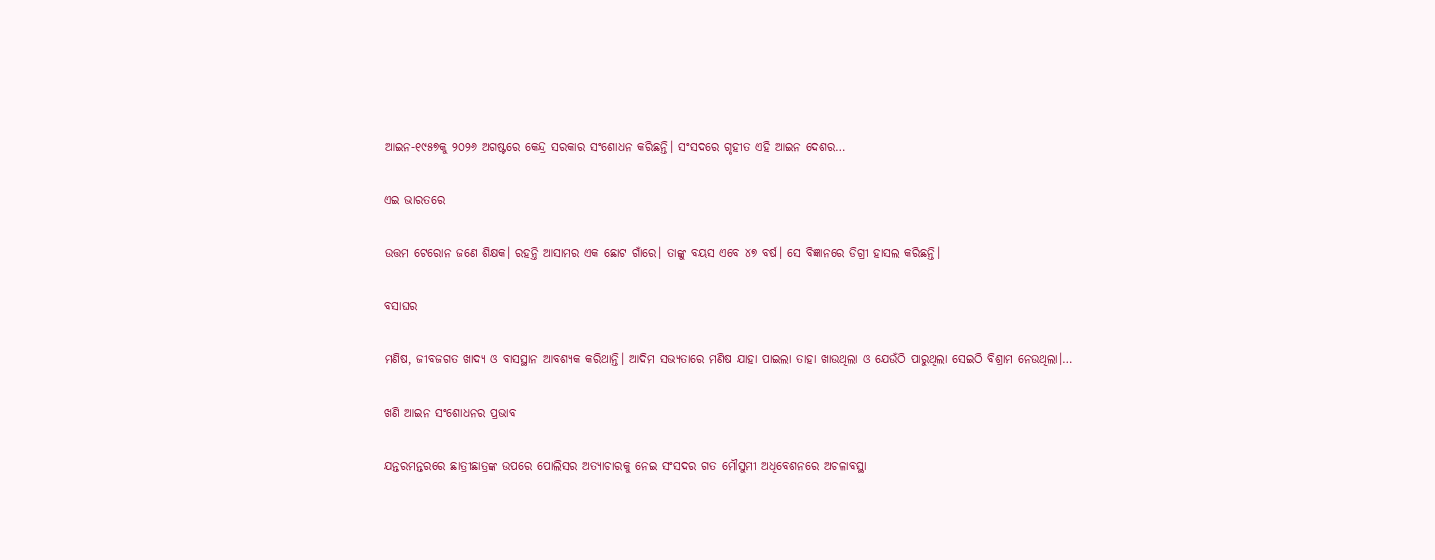ଆଇନ-୧୯୫୭କୁ ୨୦୨୬ ଅଗଷ୍ଟରେ କେନ୍ଦ୍ର ସରକାର ସଂଶୋଧନ କରିଛନ୍ତି। ସଂସଦରେ ଗୃହୀତ ଏହି ଆଇନ ଦେଶର…

ଏଇ ଭାରତରେ

ଉତ୍ତମ ଟେରୋନ ଜଣେ ଶିକ୍ଷକ। ରହନ୍ତି ଆସାମର ଏକ ଛୋଟ ଗାଁରେ। ତାଙ୍କୁ ବୟସ ଏବେ ୪୭ ବର୍ଷ। ସେ ବିଜ୍ଞାନରେ ଡିଗ୍ରୀ ହାସଲ କରିଛନ୍ତି।

ବସାଘର

ମଣିଷ, ଜୀବଜଗତ ଖାଦ୍ୟ ଓ ବାସସ୍ଥାନ ଆବଶ୍ୟକ କରିଥାନ୍ତି। ଆଦିମ ସଭ୍ୟତାରେ ମଣିଷ ଯାହା ପାଇଲା ତାହା ଖାଉଥିଲା ଓ ଯେଉଁଠି ପାରୁଥିଲା ସେଇଠି ବିଶ୍ରାମ ନେଉଥିଲା।…

ଖଣି ଆଇନ ସଂଶୋଧନର ପ୍ରଭାବ

ଯନ୍ତରମନ୍ତରରେ ଛାତ୍ରୀଛାତ୍ରଙ୍କ ଉପରେ ପୋଲିସର ଅତ୍ୟାଚାରକୁ ନେଇ ସଂସଦର ଗତ ମୌସୁମୀ ଅଧିବେଶନରେ ଅଚଳାବସ୍ଥା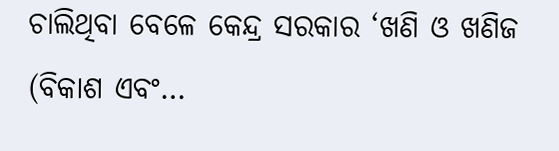ଚାଲିଥିବା ବେଳେ କେନ୍ଦ୍ର ସରକାର ‘ଖଣି ଓ ଖଣିଜ (ବିକାଶ ଏବଂ…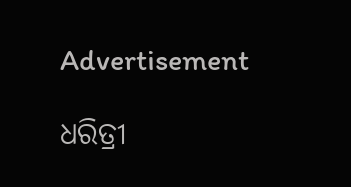Advertisement

ଧରିତ୍ରୀ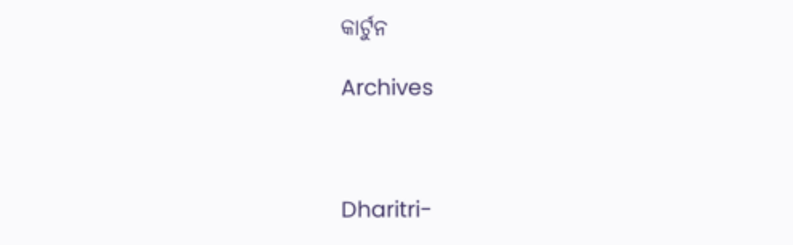କାର୍ଟୁନ

Archives



Dharitri-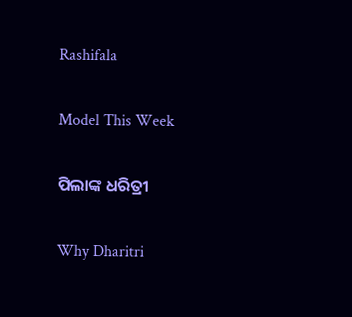Rashifala

Model This Week

ପିଲାଙ୍କ ଧରିତ୍ରୀ

Why Dharitri